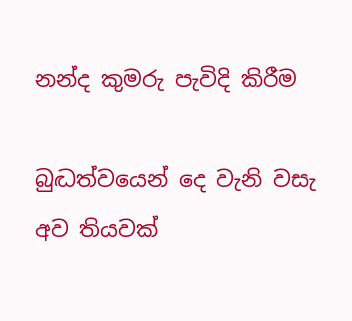නන්ද කුමරු පැවිදි කිරීම

බුද්‍ධත්වයෙන් දෙ වැනි වසැ අව තියවක්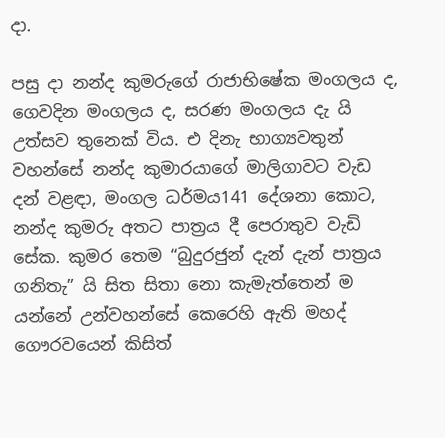දා.

පසු දා නන්ද කුමරුගේ රාජාභිෂේක මංගලය ද, ගෙවදින මංගලය ද, සරණ මංගලය දැ යි උත්සව තුනෙක් විය. එ දිනැ භාග්‍යවතුන් වහන්සේ නන්ද කුමාරයාගේ මාලිගාවට වැඩ දන් වළඳා, මංගල ධර්මය141 දේශනා කොට, නන්ද කුමරු අතට පාත්‍රය දී පෙරාතුව වැඩි සේක. කුමර තෙම “බුදුරජුන් දැන් දැන් පාත්‍රය ගනිතැ” යි සිත සිතා නො කැමැත්තෙන් ම යන්නේ උන්වහන්සේ කෙරෙහි ඇති මහද් ගෞරවයෙන් කිසිත්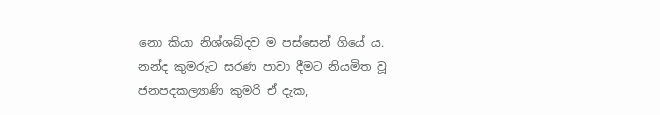නො කියා නිශ්ශබ්දව ම පස්සෙන් ගියේ ය. නන්ද කුමරුට සරණ පාවා දීමට නියමිත වූ ජනපදකල්‍යාණි කුමරි ඒ දැක,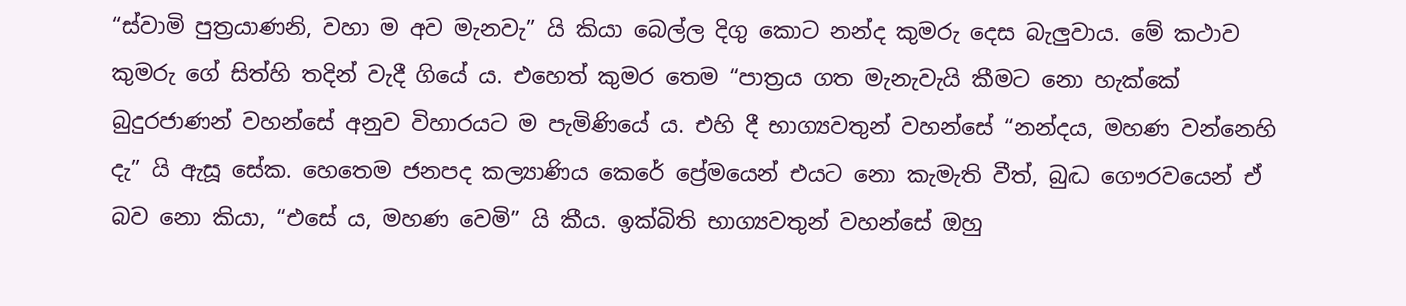“ස්වාමි පුත්‍රයාණනි, වහා ම අව මැනවැ” යි කියා බෙල්ල දිගු කොට නන්ද කුමරු දෙස බැලුවාය. මේ කථාව කුමරු ගේ සිත්හි තදින් වැදී ගියේ ය. එහෙත් කුමර තෙම “පාත්‍රය ගත මැනැවැයි කීමට නො හැක්කේ බුදුරජාණන් වහන්සේ අනුව විහාරයට ම පැමිණියේ ය. එහි දී භාග්‍යවතුන් වහන්සේ “නන්දය, මහණ වන්නෙහි දැ” යි ඇසූ සේක. හෙතෙම ජනපද කල්‍යාණිය කෙරේ ප්‍රේමයෙන් එයට නො කැමැති වීත්, බුද්‍ධ ගෞරවයෙන් ඒ බව නො කියා, “එසේ ය, මහණ වෙමි” යි කීය. ඉක්බිති භාග්‍යවතුන් වහන්සේ ඔහු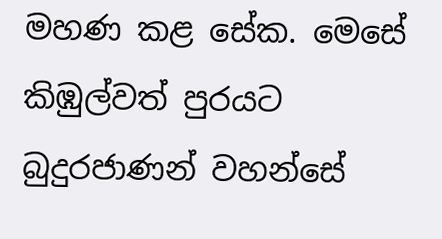මහණ කළ සේක. මෙසේ කිඹුල්වත් පුරයට බුදුරජාණන් වහන්සේ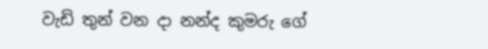වැඩි තුන් වන දා නන්ද කුමරු ගේ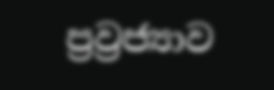ප්‍රව්‍රජ්‍යාව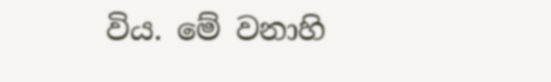විය. මේ වනාහි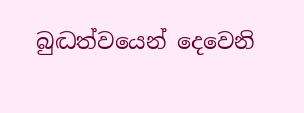බුද්‍ධත්වයෙන් දෙවෙනි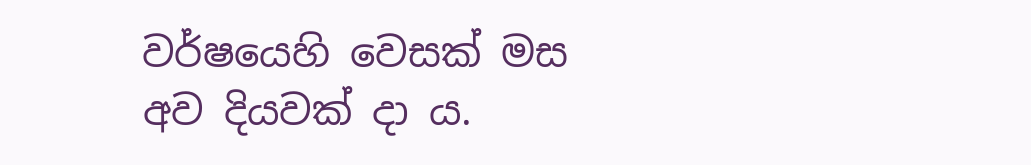වර්ෂයෙහි වෙසක් මස අව දියවක් දා ය.